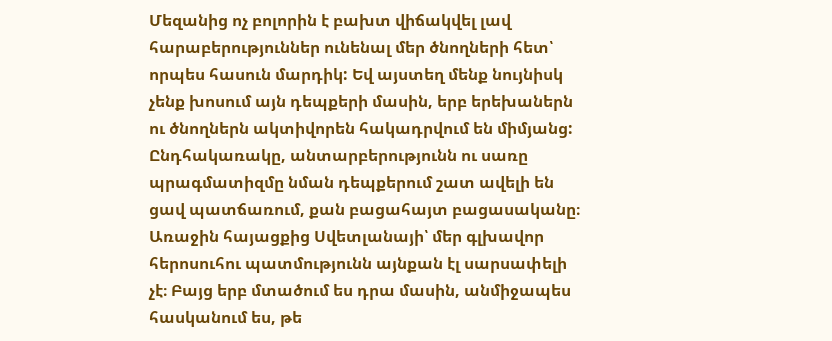Մեզանից ոչ բոլորին է բախտ վիճակվել լավ հարաբերություններ ունենալ մեր ծնողների հետ՝ որպես հասուն մարդիկ: Եվ այստեղ մենք նույնիսկ չենք խոսում այն դեպքերի մասին, երբ երեխաներն ու ծնողներն ակտիվորեն հակադրվում են միմյանց: Ընդհակառակը, անտարբերությունն ու սառը պրագմատիզմը նման դեպքերում շատ ավելի են ցավ պատճառում, քան բացահայտ բացասականը։ Առաջին հայացքից Սվետլանայի՝ մեր գլխավոր հերոսուհու պատմությունն այնքան էլ սարսափելի չէ։ Բայց երբ մտածում ես դրա մասին, անմիջապես հասկանում ես, թե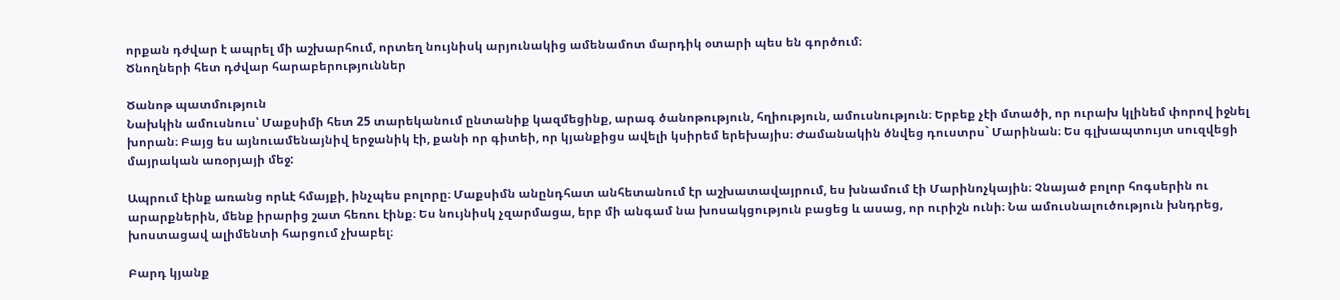որքան դժվար է ապրել մի աշխարհում, որտեղ նույնիսկ արյունակից ամենամոտ մարդիկ օտարի պես են գործում։
Ծնողների հետ դժվար հարաբերություններ

Ծանոթ պատմություն
Նախկին ամուսնուս՝ Մաքսիմի հետ 25 տարեկանում ընտանիք կազմեցինք, արագ ծանոթություն, հղիություն, ամուսնություն։ Երբեք չէի մտածի, որ ուրախ կլինեմ փորով իջնել խորան։ Բայց ես այնուամենայնիվ երջանիկ էի, քանի որ գիտեի, որ կյանքիցս ավելի կսիրեմ երեխայիս։ Ժամանակին ծնվեց դուստրս` Մարինան։ Ես գլխապտույտ սուզվեցի մայրական առօրյայի մեջ:

Ապրում էինք առանց որևէ հմայքի, ինչպես բոլորը։ Մաքսիմն անընդհատ անհետանում էր աշխատավայրում, ես խնամում էի Մարինոչկային։ Չնայած բոլոր հոգսերին ու արարքներին, մենք իրարից շատ հեռու էինք։ Ես նույնիսկ չզարմացա, երբ մի անգամ նա խոսակցություն բացեց և ասաց, որ ուրիշն ունի։ Նա ամուսնալուծություն խնդրեց, խոստացավ ալիմենտի հարցում չխաբել։

Բարդ կյանք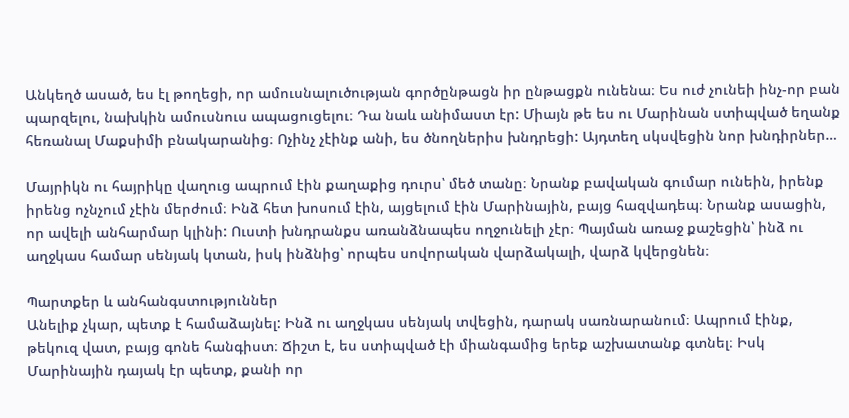Անկեղծ ասած, ես էլ թողեցի, որ ամուսնալուծության գործընթացն իր ընթացքն ունենա։ Ես ուժ չունեի ինչ-որ բան պարզելու, նախկին ամուսնուս ապացուցելու։ Դա նաև անիմաստ էր: Միայն թե ես ու Մարինան ստիպված եղանք հեռանալ Մաքսիմի բնակարանից։ Ոչինչ չէինք անի, ես ծնողներիս խնդրեցի: Այդտեղ սկսվեցին նոր խնդիրներ…

Մայրիկն ու հայրիկը վաղուց ապրում էին քաղաքից դուրս՝ մեծ տանը։ Նրանք բավական գումար ունեին, իրենք իրենց ոչնչում չէին մերժում։ Ինձ հետ խոսում էին, այցելում էին Մարինային, բայց հազվադեպ։ Նրանք ասացին, որ ավելի անհարմար կլինի: Ուստի խնդրանքս առանձնապես ողջունելի չէր։ Պայման առաջ քաշեցին՝ ինձ ու աղջկաս համար սենյակ կտան, իսկ ինձնից՝ որպես սովորական վարձակալի, վարձ կվերցնեն։

Պարտքեր և անհանգստություններ
Անելիք չկար, պետք է համաձայնել: Ինձ ու աղջկաս սենյակ տվեցին, դարակ սառնարանում։ Ապրում էինք, թեկուզ վատ, բայց գոնե հանգիստ։ Ճիշտ է, ես ստիպված էի միանգամից երեք աշխատանք գտնել։ Իսկ Մարինային դայակ էր պետք, քանի որ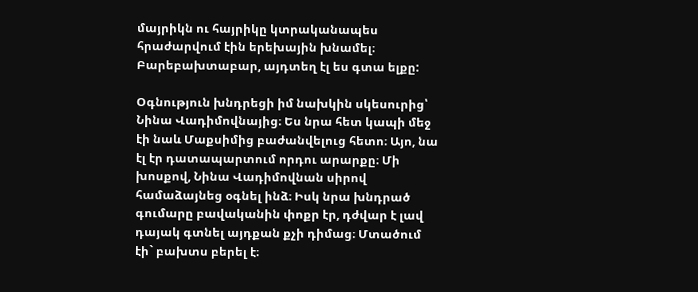մայրիկն ու հայրիկը կտրականապես հրաժարվում էին երեխային խնամել։ Բարեբախտաբար, այդտեղ էլ ես գտա ելքը:

Օգնություն խնդրեցի իմ նախկին սկեսուրից՝ Նինա Վադիմովնայից։ Ես նրա հետ կապի մեջ էի նաև Մաքսիմից բաժանվելուց հետո։ Այո, նա էլ էր դատապարտում որդու արարքը։ Մի խոսքով, Նինա Վադիմովնան սիրով համաձայնեց օգնել ինձ։ Իսկ նրա խնդրած գումարը բավականին փոքր էր, դժվար է լավ դայակ գտնել այդքան քչի դիմաց։ Մտածում էի` բախտս բերել է։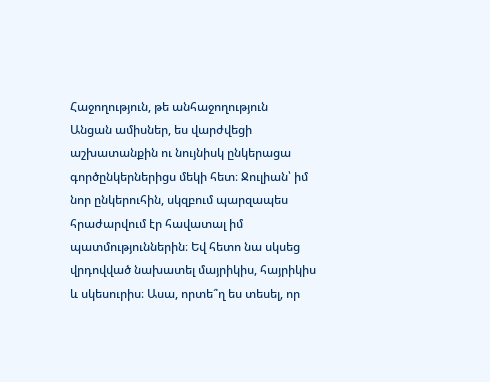Հաջողություն, թե անհաջողություն
Անցան ամիսներ, ես վարժվեցի աշխատանքին ու նույնիսկ ընկերացա գործընկերներիցս մեկի հետ։ Ջուլիան՝ իմ նոր ընկերուհին, սկզբում պարզապես հրաժարվում էր հավատալ իմ պատմություններին։ Եվ հետո նա սկսեց վրդովված նախատել մայրիկիս, հայրիկիս և սկեսուրիս։ Ասա, որտե՞ղ ես տեսել, որ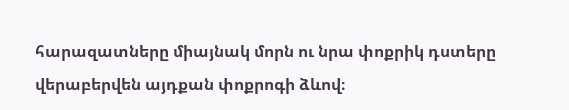հարազատները միայնակ մորն ու նրա փոքրիկ դստերը վերաբերվեն այդքան փոքրոգի ձևով։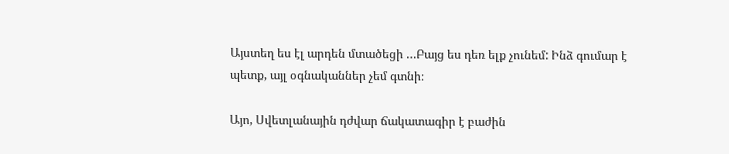Այստեղ ես էլ արդեն մտածեցի …Բայց ես դեռ ելք չունեմ: Ինձ գումար է պետք, այլ օգնականներ չեմ գտնի։

Այո, Սվետլանային դժվար ճակատագիր է բաժին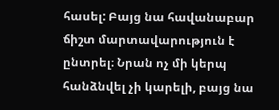հասել: Բայց նա հավանաբար ճիշտ մարտավարություն է ընտրել։ Նրան ոչ մի կերպ հանձնվել չի կարելի, բայց նա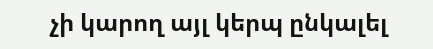չի կարող այլ կերպ ընկալել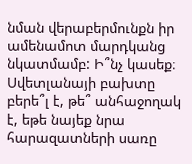նման վերաբերմունքն իր ամենամոտ մարդկանց նկատմամբ: Ի՞նչ կասեք։ Սվետլանայի բախտը բերե՞լ է, թե՞ անհաջողակ է, եթե նայեք նրա հարազատների սառը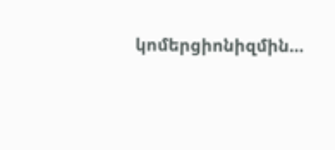կոմերցիոնիզմին…